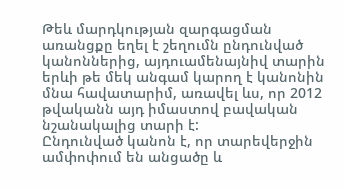Թեև մարդկության զարգացման առանցքը եղել է շեղումն ընդունված կանոններից, այդուամենայնիվ տարին երևի թե մեկ անգամ կարող է կանոնին մնա հավատարիմ, առավել ևս, որ 2012 թվականն այդ իմաստով բավական նշանակալից տարի է:
Ընդունված կանոն է, որ տարեվերջին ամփոփում են անցածը և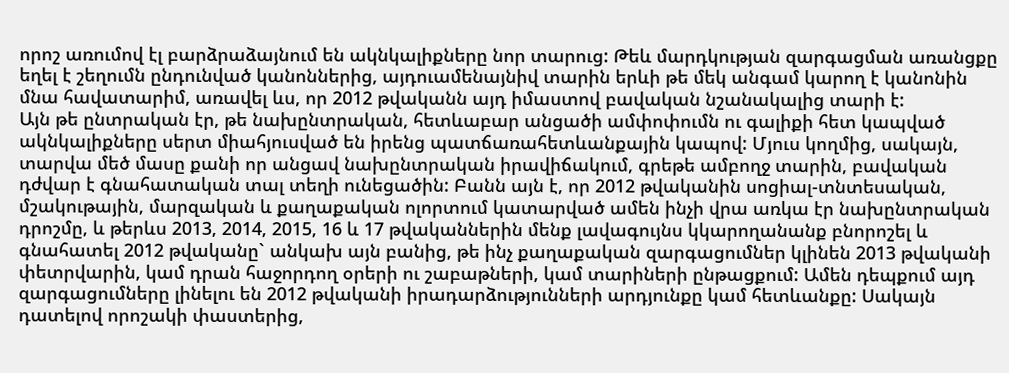որոշ առումով էլ բարձրաձայնում են ակնկալիքները նոր տարուց: Թեև մարդկության զարգացման առանցքը եղել է շեղումն ընդունված կանոններից, այդուամենայնիվ տարին երևի թե մեկ անգամ կարող է կանոնին մնա հավատարիմ, առավել ևս, որ 2012 թվականն այդ իմաստով բավական նշանակալից տարի է:
Այն թե ընտրական էր, թե նախընտրական, հետևաբար անցածի ամփոփումն ու գալիքի հետ կապված ակնկալիքները սերտ միահյուսված են իրենց պատճառահետևանքային կապով: Մյուս կողմից, սակայն, տարվա մեծ մասը քանի որ անցավ նախընտրական իրավիճակում, գրեթե ամբողջ տարին, բավական դժվար է գնահատական տալ տեղի ունեցածին: Բանն այն է, որ 2012 թվականին սոցիալ-տնտեսական, մշակութային, մարզական և քաղաքական ոլորտում կատարված ամեն ինչի վրա առկա էր նախընտրական դրոշմը, և թերևս 2013, 2014, 2015, 16 և 17 թվականներին մենք լավագույնս կկարողանանք բնորոշել և գնահատել 2012 թվականը` անկախ այն բանից, թե ինչ քաղաքական զարգացումներ կլինեն 2013 թվականի փետրվարին, կամ դրան հաջորդող օրերի ու շաբաթների, կամ տարիների ընթացքում: Ամեն դեպքում այդ զարգացումները լինելու են 2012 թվականի իրադարձությունների արդյունքը կամ հետևանքը: Սակայն դատելով որոշակի փաստերից,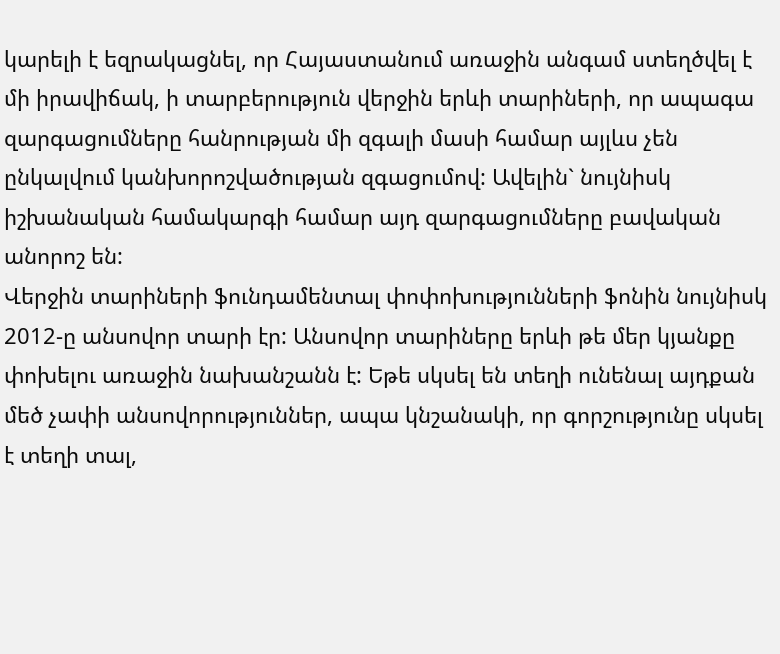կարելի է եզրակացնել, որ Հայաստանում առաջին անգամ ստեղծվել է մի իրավիճակ, ի տարբերություն վերջին երևի տարիների, որ ապագա զարգացումները հանրության մի զգալի մասի համար այլևս չեն ընկալվում կանխորոշվածության զգացումով: Ավելին` նույնիսկ իշխանական համակարգի համար այդ զարգացումները բավական անորոշ են:
Վերջին տարիների ֆունդամենտալ փոփոխությունների ֆոնին նույնիսկ 2012-ը անսովոր տարի էր: Անսովոր տարիները երևի թե մեր կյանքը փոխելու առաջին նախանշանն է: Եթե սկսել են տեղի ունենալ այդքան մեծ չափի անսովորություններ, ապա կնշանակի, որ գորշությունը սկսել է տեղի տալ,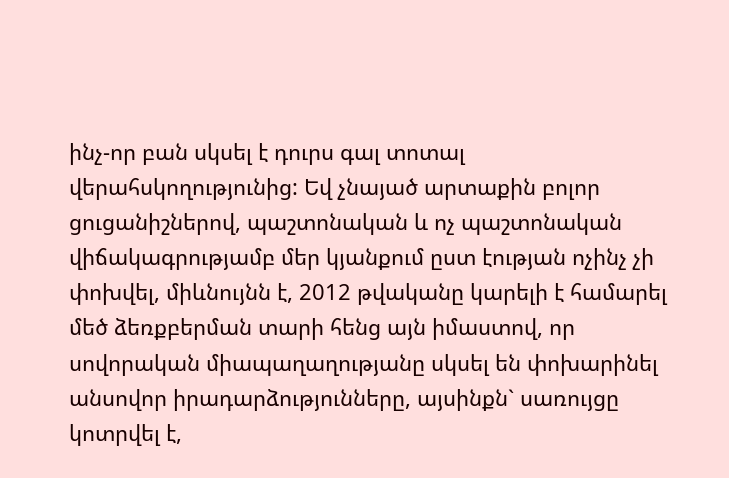ինչ-որ բան սկսել է դուրս գալ տոտալ վերահսկողությունից: Եվ չնայած արտաքին բոլոր ցուցանիշներով, պաշտոնական և ոչ պաշտոնական վիճակագրությամբ մեր կյանքում ըստ էության ոչինչ չի փոխվել, միևնույնն է, 2012 թվականը կարելի է համարել մեծ ձեռքբերման տարի հենց այն իմաստով, որ սովորական միապաղաղությանը սկսել են փոխարինել անսովոր իրադարձությունները, այսինքն` սառույցը կոտրվել է,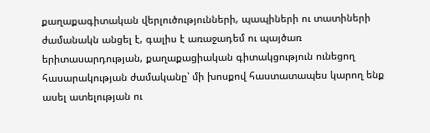քաղաքագիտական վերլուծությունների, պապիների ու տատիների ժամանակն անցել է, գալիս է առաջադեմ ու պայծառ երիտասարդության, քաղաքացիական գիտակցություն ունեցող հասարակության ժամականը՝ մի խոսքով հաստատապես կարող ենք ասել ատելության ու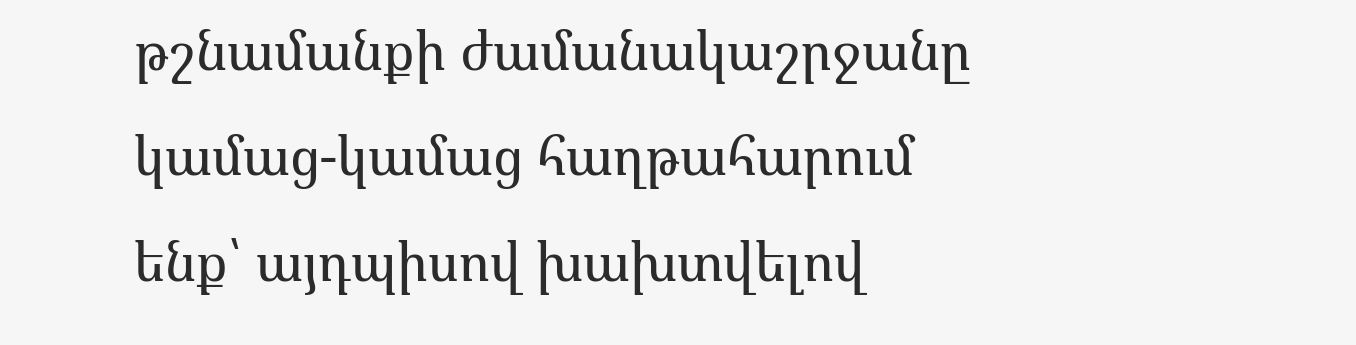թշնամանքի ժամանակաշրջանը կամաց-կամաց հաղթահարում ենք՝ այդպիսով խախտվելով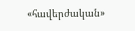«հավերժական»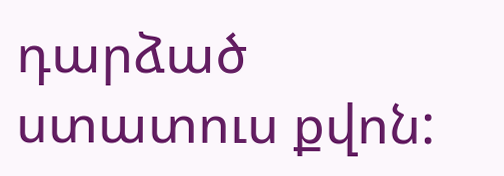դարձած ստատուս քվոն: